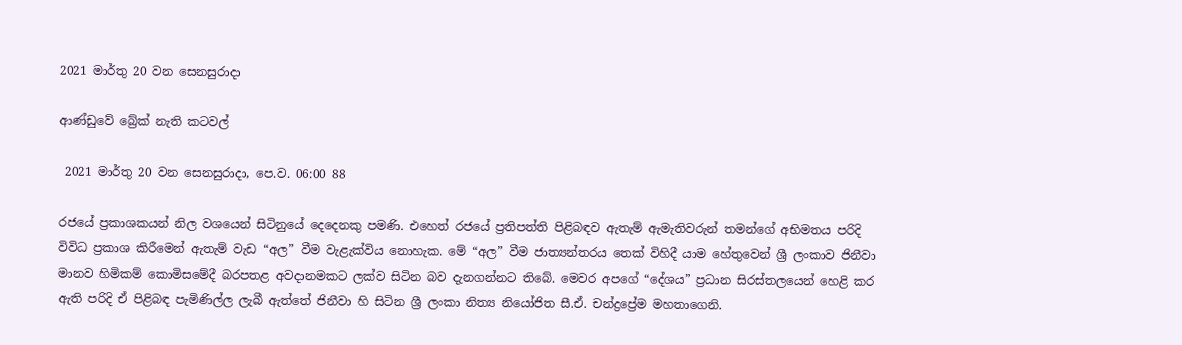2021 මාර්තු 20 වන සෙනසුරාදා

ආණ්ඩුවේ බ්‍රේක් නැති කටවල්

 2021 මාර්තු 20 වන සෙනසුරාදා, පෙ.ව. 06:00 88

රජයේ ප්‍රකාශකයන් නිල වශයෙන් සිටිනුයේ දෙදෙනකු පමණි. එහෙත් රජයේ ප්‍රතිපත්ති පිළිබඳව ඇතැම් ඇමැතිවරුන් තමන්ගේ අභිමතය පරිදි විවිධ ප්‍රකාශ කිරීමෙන් ඇතැම් වැඩ “අල” වීම වැළැක්විය නොහැක. මේ “අල” වීම ජාත්‍යන්තරය තෙක් විහිදී යාම හේතුවෙන් ශ්‍රී ලංකාව ජිනීවා මානව හිමිකම් කොමිසමේදී බරපතළ අවදානමකට ලක්ව සිටින බව දැනගන්නට තිබේ. මෙවර අපගේ “දේශය” ප්‍රධාන සිරස්තලයෙන් හෙළි කර ඇති පරිදි ඒ පිළිබඳ පැමිණිල්ල ලැබී ඇත්තේ ජිනීවා හි සිටින ශ්‍රී ලංකා නිත්‍ය නියෝජිත සී.ඒ. චන්ද්‍රප්‍රේම මහතාගෙනි.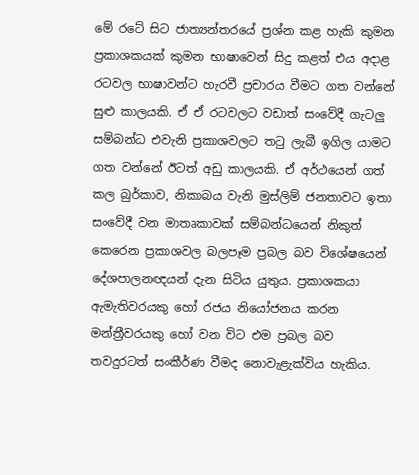මේ රටේ සිට ජාත්‍යන්තරයේ ප්‍රශ්න කළ හැකි කුමන ප්‍රකාශකයක් කුමන භාෂාවෙන් සිදු කළත් එය අදාළ රටවල භාෂාවන්ට හැරවී ප්‍රචාරය වීමට ගත වන්නේ සුළු කාලයකි. ඒ ඒ රටවලට වඩාත් සංවේදී ගැටලු සම්බන්ධ එවැනි ප්‍රකාශවලට තටු ලැබී ඉගිල යාමට ගත වන්නේ ඊටත් අඩු කාලයකි. ඒ අර්ථයෙන් ගත් කල බුර්කාව, නිකාබය වැනි මුස්ලිම් ජනතාවට ඉතා සංවේදී වන මාතෘකාවක් සම්බන්ධයෙන් නිකුත් කෙරෙන ප්‍රකාශවල බලපෑම ප්‍රබල බව විශේෂයෙන් දේශපාලනඥයන් දැන සිටිය යුතුය. ප්‍රකාශකයා ඇමැතිවරයකු හෝ රජය නියෝජනය කරන මන්ත්‍රීවරයකු හෝ වන විට එම ප්‍රබල බව තවදුරටත් සංකීර්ණ වීමද නොවැළැක්විය හැකිය.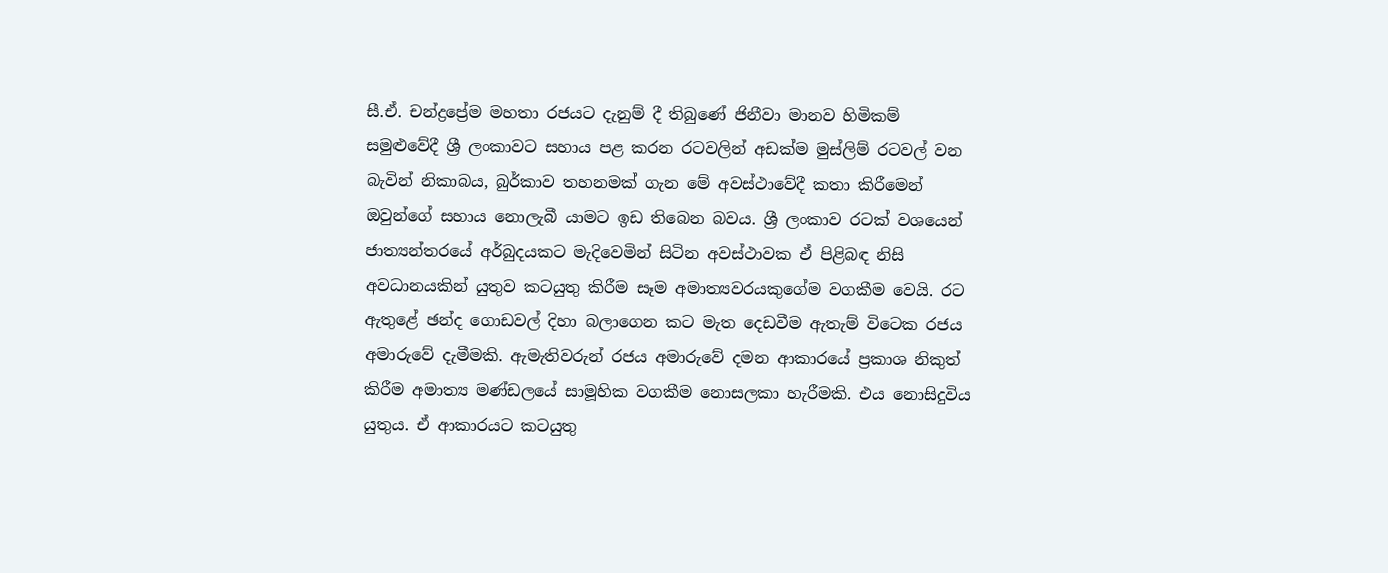සී.ඒ. චන්ද්‍රප්‍රේම මහතා රජයට දැනුම් දී තිබුණේ ජිනීවා මානව හිමිකම් සමුළුවේදී ශ්‍රී ලංකාවට සහාය පළ කරන රටවලින් අඩක්ම මුස්ලිම් රටවල් වන බැවින් නිකාබය, බුර්කාව තහනමක් ගැන මේ අවස්ථාවේදී කතා කිරීමෙන් ඔවුන්ගේ සහාය නොලැබී යාමට ඉඩ තිබෙන බවය. ශ්‍රී ලංකාව රටක් වශයෙන් ජාත්‍යන්තරයේ අර්බුදයකට මැදිවෙමින් සිටින අවස්ථාවක ඒ පිළිබඳ නිසි අවධානයකින් යුතුව කටයුතු කිරීම සෑම අමාත්‍යවරයකුගේම වගකීම වෙයි. රට ඇතුළේ ඡන්ද ගොඩවල් දිහා බලාගෙන කට මැත දෙඩවීම ඇතැම් විටෙක රජය අමාරුවේ දැමීමකි. ඇමැතිවරුන් රජය අමාරුවේ දමන ආකාරයේ ප්‍රකාශ නිකුත් කිරීම අමාත්‍ය මණ්ඩලයේ සාමූහික වගකීම නොසලකා හැරීමකි. එය නොසිදුවිය යුතුය. ඒ ආකාරයට කටයුතු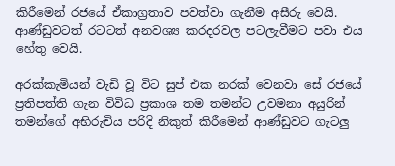කිරීමෙන් රජයේ ඒකාග්‍රතාව පවත්වා ගැනීම අසීරු වෙයි. ආණ්ඩුවටත් රටටත් අනවශ්‍ය කරදරවල පටලැවීමට පවා එය හේතු වෙයි.

අරක්කැමියන් වැඩි වූ විට සුප් එක නරක් වෙනවා සේ රජයේ ප්‍රතිපත්ති ගැන විවිධ ප්‍රකාශ තම තමන්ට උවමනා අයුරින් තමන්ගේ අභිරුචිය පරිදි නිකුත් කිරීමෙන් ආණ්ඩුවට ගැටලු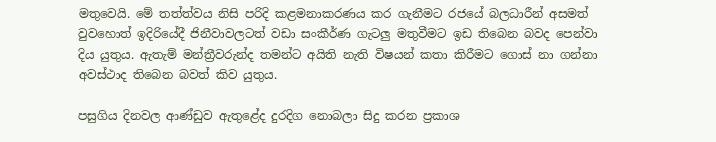මතුවෙයි. මේ තත්ත්වය නිසි පරිදි කළමනාකරණය කර ගැනීමට රජයේ බලධාරීන් අසමත් වුවහොත් ඉදිරියේදී ජිනීවාවලටත් වඩා සංකීර්ණ ගැටලු මතුවීමට ඉඩ තිබෙන බවද පෙන්වා දිය යුතුය. ඇතැම් මන්ත්‍රීවරුන්ද තමන්ට අයිති නැති විෂයන් කතා කිරීමට ගොස් නා ගන්නා අවස්ථාද තිබෙන බවත් කිව යුතුය.

පසුගිය දිනවල ආණ්ඩුව ඇතුළේද දුරදිග නොබලා සිදු කරන ප්‍රකාශ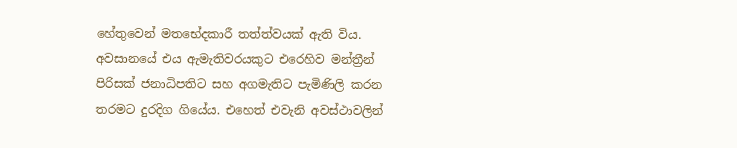හේතුවෙන් මතභේදකාරී තත්ත්වයක් ඇති විය. අවසානයේ එය ඇමැතිවරයකුට එරෙහිව මන්ත්‍රීන් පිරිසක් ජනාධිපතිට සහ අගමැතිට පැමිණිලි කරන තරමට දුරදිග ගියේය. එහෙත් එවැනි අවස්ථාවලින්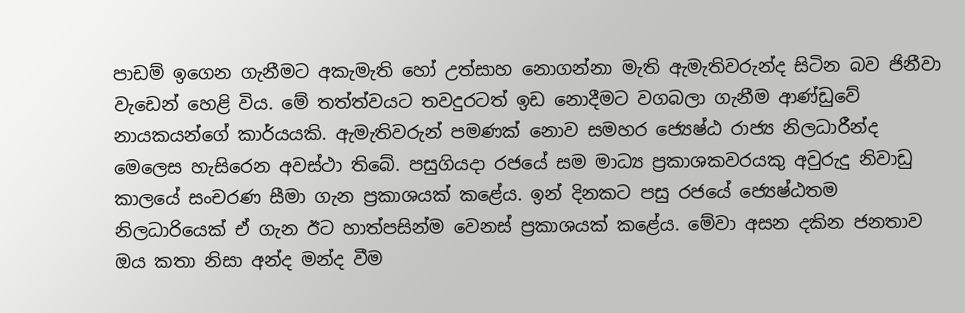පාඩම් ඉගෙන ගැනීමට අකැමැති හෝ උත්සාහ නොගන්නා මැති ඇමැතිවරුන්ද සිටින බව ජිනීවා වැඩෙන් හෙළි විය. මේ තත්ත්වයට තවදුරටත් ඉඩ නොදීමට වගබලා ගැනීම ආණ්ඩුවේ නායකයන්ගේ කාර්යයකි. ඇමැතිවරුන් පමණක් නොව සමහර ජ්‍යෙෂ්ඨ රාජ්‍ය නිලධාරීන්ද මෙලෙස හැසිරෙන අවස්ථා තිබේ. පසුගියදා රජයේ සම මාධ්‍ය ප්‍රකාශකවරයකු අවුරුදු නිවාඩු කාලයේ සංචරණ සීමා ගැන ප්‍රකාශයක් කළේය. ඉන් දිනකට පසු රජයේ ජ්‍යෙෂ්ඨතම නිලධාරියෙක් ඒ ගැන ඊට හාත්පසින්ම වෙනස් ප්‍රකාශයක් කළේය. මේවා අසන දකින ජනතාව ඔය කතා නිසා අන්ද මන්ද වීම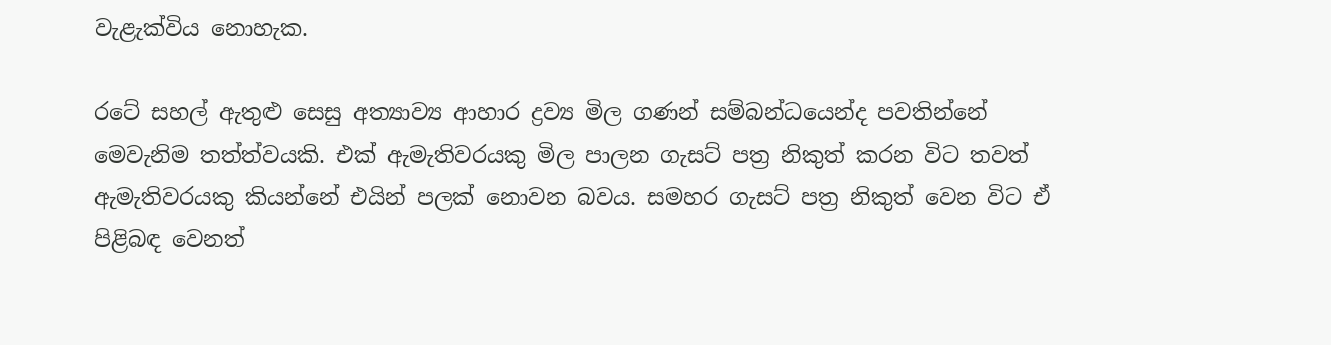වැළැක්විය නොහැක.

රටේ සහල් ඇතුළු සෙසු අත්‍යාව්‍ය ආහාර ද්‍රව්‍ය මිල ගණන් සම්බන්ධයෙන්ද පවතින්නේ මෙවැනිම තත්ත්වයකි. එක් ඇමැතිවරයකු මිල පාලන ගැසට් පත්‍ර නිකුත් කරන විට තවත් ඇමැතිවරයකු කියන්නේ එයින් පලක් නොවන බවය. සමහර ගැසට් පත්‍ර නිකුත් වෙන විට ඒ පිළිබඳ වෙනත්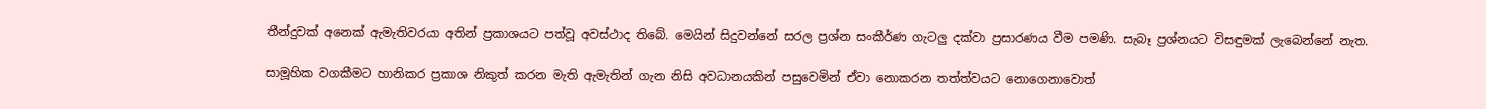තීන්දුවක් අනෙක් ඇමැතිවරයා අතින් ප්‍රකාශයට පත්වූ අවස්ථාද තිබේ. මෙයින් සිදුවන්නේ සරල ප්‍රශ්න සංකීර්ණ ගැටලු දක්වා ප්‍රසාරණය වීම පමණි. සැබෑ ප්‍රශ්නයට විසඳුමක් ලැබෙන්නේ නැත.

සාමූහික වගකීමට හානිකර ප්‍රකාශ නිකුත් කරන මැති ඇමැතින් ගැන නිසි අවධානයකින් පසුවෙමින් ඒවා නොකරන තත්ත්වයට නොගෙනාවොත්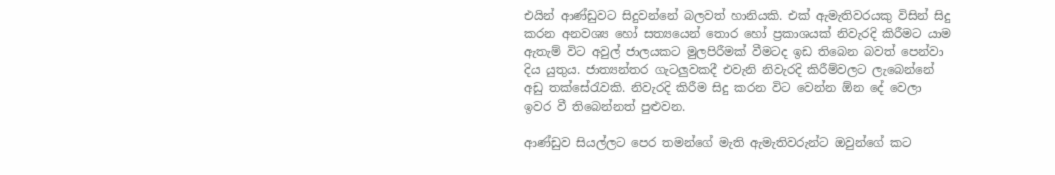එයින් ආණ්ඩුවට සිදුවන්නේ බලවත් හානියකි. එක් ඇමැතිවරයකු විසින් සිදු කරන අනවශ්‍ය හෝ සත්‍යයෙන් තොර හෝ ප්‍රකාශයක් නිවැරදි කිරීමට යාම ඇතැම් විට අවුල් ජාලයකට මුලපිරීමක් වීමටද ඉඩ තිබෙන බවත් පෙන්වා දිය යුතුය. ජාත්‍යන්තර ගැටලුවකදී එවැනි නිවැරදි කිරීම්වලට ලැබෙන්නේ අඩු තක්සේරැවකි. නිවැරදි කිරීම සිදු කරන විට වෙන්න ඕන දේ වෙලා ඉවර වී තිබෙන්නත් පුළුවන.

ආණ්ඩුව සියල්ලට පෙර තමන්ගේ මැති ඇමැතිවරුන්ට ඔවුන්ගේ කට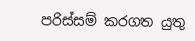පරිස්සම් කරගත යුතු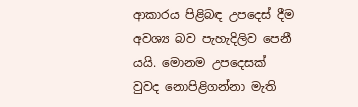ආකාරය පිළිබඳ උපදෙස් දීම අවශ්‍ය බව පැහැදිලිව පෙනී යයි. මොනම උපදෙසක් වුවද නොපිළිගන්නා මැති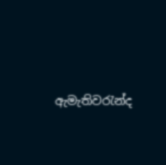ඇමැතිවරැන්ද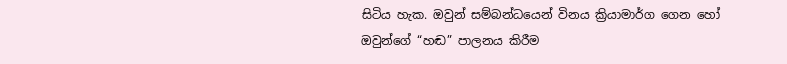සිටිය හැක. ඔවුන් සම්බන්ධයෙන් විනය ක්‍රියාමාර්ග ගෙන හෝ ඔවුන්ගේ “හඬ” පාලනය කිරීම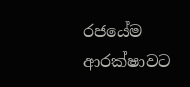රජයේම ආරක්ෂාවට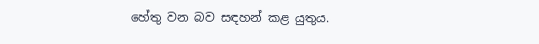හේතු වන බව සඳහන් කළ යුතුය.